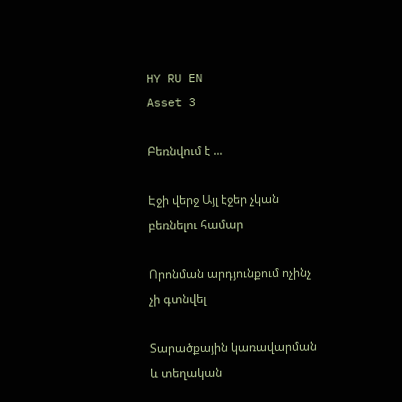HY RU EN
Asset 3

Բեռնվում է ...

Էջի վերջ Այլ էջեր չկան բեռնելու համար

Որոնման արդյունքում ոչինչ չի գտնվել

Տարածքային կառավարման և տեղական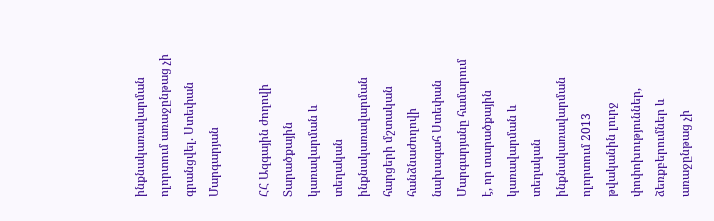ինքնակառավարման ոլորտում առաջընթաց չի գրանցվել. Ստեփան Մարգարյան

ՀՀ Ազգային ժողովի Տարածքային կառավարման և տեղական ինքնակառավարման հարցերի մշտական հանձնաժողովի նախագահ Ստեփան Մարգարյանը համարում է, որ տարածքային կառավարման և տեղական ինքնակառավարման ոլորտում 2013 թվականին լուրջ փոփոխություններ, ձեռքբերումներ և առաջընթաց չի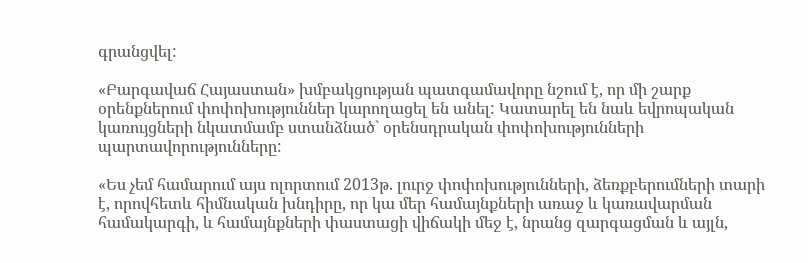գրանցվել:

«Բարգավաճ Հայաստան» խմբակցության պատգամավորը նշում է, որ մի շարք օրենքներում փոփոխություններ կարողացել են անել: Կատարել են նաև եվրոպական կառույցների նկատմամբ ստանձնած` օրենսդրական փոփոխությունների պարտավորությունները:

«Ես չեմ համարում այս ոլորտում 2013թ. լուրջ փոփոխությունների, ձեռքբերումների տարի է, որովհետև հիմնական խնդիրը, որ կա մեր համայնքների առաջ և կառավարման համակարգի, և համայնքների փաստացի վիճակի մեջ է, նրանց զարգացման և այլն,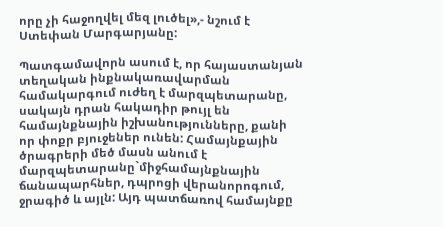որը չի հաջողվել մեզ լուծել»,- նշում է Ստեփան Մարգարյանը:

Պատգամավորն ասում է, որ հայաստանյան տեղական ինքնակառավարման համակարգում ուժեղ է մարզպետարանը, սակայն դրան հակադիր թույլ են համայնքնային իշխանությունները, քանի որ փոքր բյուջեներ ունեն: Համայնքային ծրագրերի մեծ մասն անում է մարզպետարանը`միջհամայնքնային ճանապարհներ, դպրոցի վերանորոգում, ջրագիծ և այլն: Այդ պատճառով համայնքը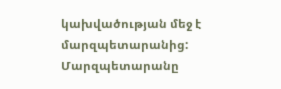կախվածության մեջ է մարզպետարանից: Մարզպետարանը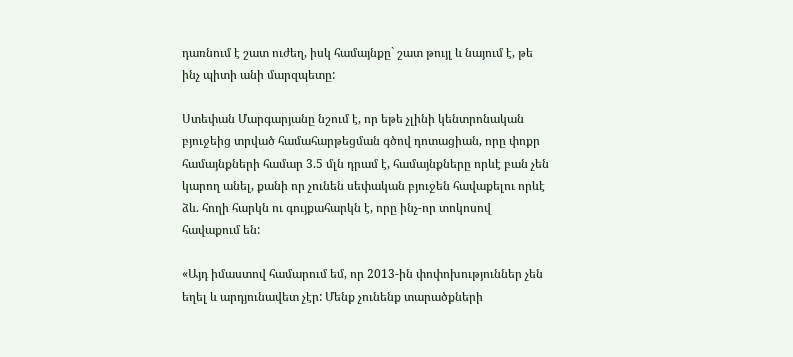դառնում է շատ ուժեղ, իսկ համայնքը` շատ թույլ և նայում է, թե ինչ պիտի անի մարզպետը:

Ստեփան Մարգարյանը նշում է, որ եթե չլինի կենտրոնական բյուջեից տրված համահարթեցման գծով դոտացիան, որը փոքր համայնքների համար 3.5 մլն դրամ է, համայնքները որևէ բան չեն կարող անել, քանի որ չունեն սեփական բյուջեն հավաքելու որևէ ձև. հողի հարկն ու գույքահարկն է, որը ինչ-որ տոկոսով հավաքում են:

«Այդ իմաստով համարում եմ, որ 2013-ին փոփոխություններ չեն եղել և արդյունավետ չէր: Մենք չունենք տարածքների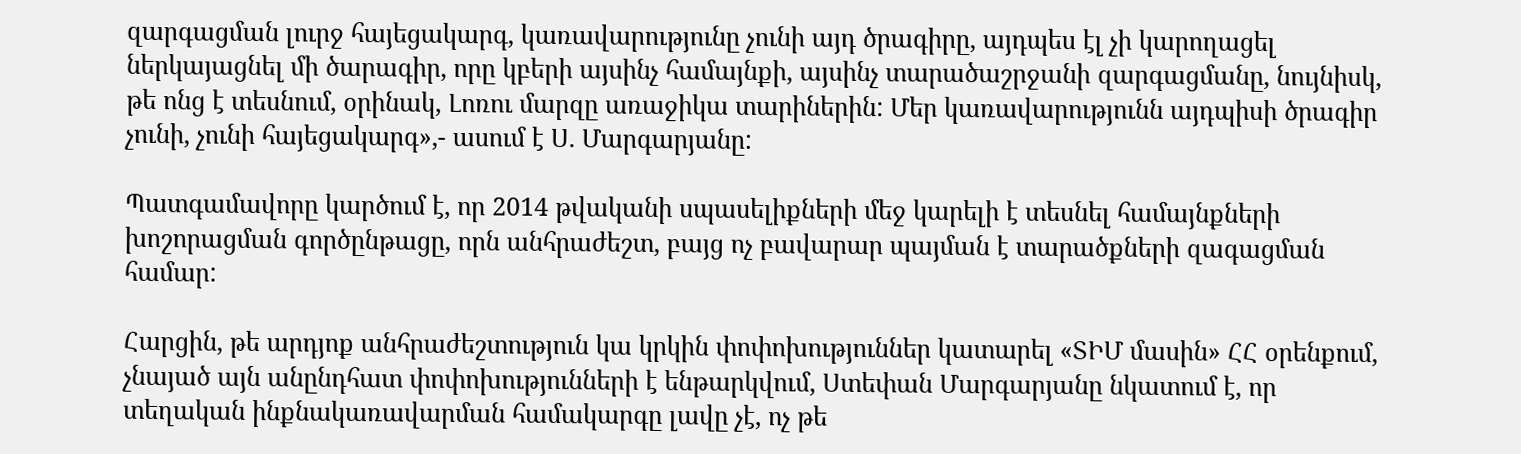զարգացման լուրջ հայեցակարգ, կառավարությունը չունի այդ ծրագիրը, այդպես էլ չի կարողացել ներկայացնել մի ծարագիր, որը կբերի այսինչ համայնքի, այսինչ տարածաշրջանի զարգացմանը, նույնիսկ, թե ոնց է տեսնում, օրինակ, Լոռու մարզը առաջիկա տարիներին: Մեր կառավարությունն այդպիսի ծրագիր չունի, չունի հայեցակարգ»,- ասում է Ս. Մարգարյանը:

Պատգամավորը կարծում է, որ 2014 թվականի սպասելիքների մեջ կարելի է տեսնել համայնքների խոշորացման գործընթացը, որն անհրաժեշտ, բայց ոչ բավարար պայման է տարածքների զագացման համար:

Հարցին, թե արդյոք անհրաժեշտություն կա կրկին փոփոխություններ կատարել «ՏԻՄ մասին» ՀՀ օրենքում, չնայած այն անընդհատ փոփոխությունների է ենթարկվում, Ստեփան Մարգարյանը նկատում է, որ տեղական ինքնակառավարման համակարգը լավը չէ, ոչ թե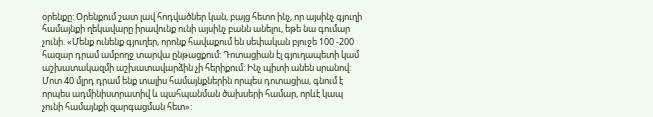օրենքը: Օրենքում շատ լավ հոդվածներ կան, բայց հետո ինչ, որ այսինչ գյուղի համայնքի ղեկավարը իրավունք ունի այսինչ բանն անելու, եթե նա գումար չունի. «Մենք ունենք գյուղեր, որոնք հավաքում են սեփական բյուջե 100 -200 հազար դրամ ամբողջ տարվա ընթացքում: Դոտացիան էլ գյուղապետի կամ աշխատակազմի աշխատավարձին չի հերիքում: Ինչ պիտի անեն սրանով: Մոտ 40 մլրդ դրամ ենք տալիս համայնքներին որպես դոտացիա, գնում է որպես ադմինիստրատիվ և պահպանման ծախսերի համար, որևէ կապ չունի համայնքի զարգացման հետ»: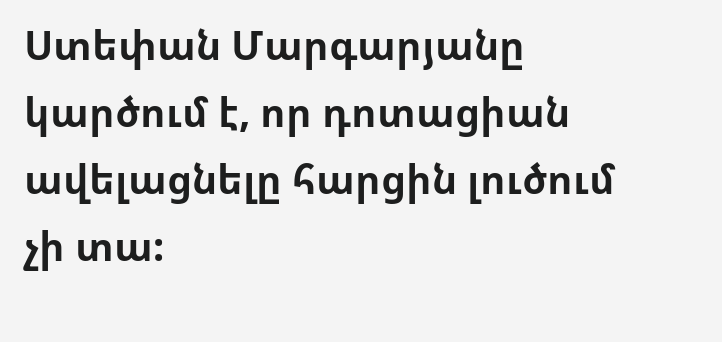Ստեփան Մարգարյանը կարծում է, որ դոտացիան ավելացնելը հարցին լուծում չի տա: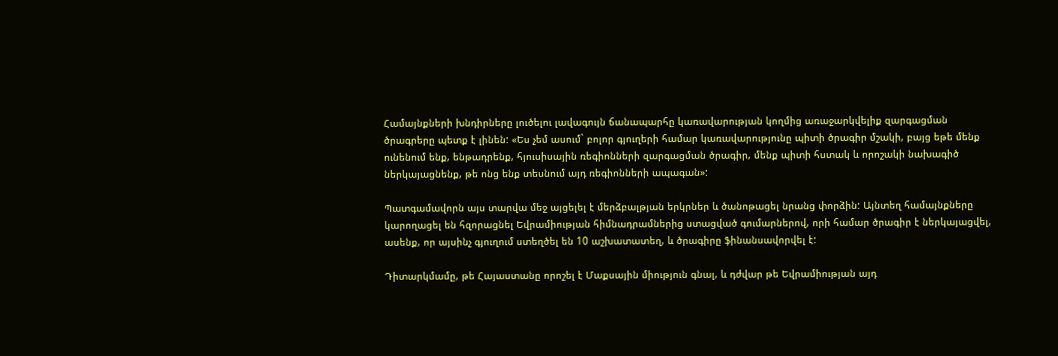Համայնքների խնդիրները լուծելու լավագույն ճանապարհը կառավարության կողմից առաջարկվելիք զարգացման ծրագրերը պետք է լինեն: «Ես չեմ ասում` բոլոր գյուղերի համար կառավարությունը պիտի ծրագիր մշակի, բայց եթե մենք ունենում ենք, ենթադրենք, հյուսիսային ռեգիոնների զարգացման ծրագիր, մենք պիտի հստակ և որոշակի նախագիծ ներկայացնենք, թե ոնց ենք տեսնում այդ ռեգիոնների ապագան»:

Պատգամավորն այս տարվա մեջ այցելել է մերձբալթյան երկրներ և ծանոթացել նրանց փորձին: Այնտեղ համայնքները կարողացել են հզորացնել Եվրամիության հիմնադրամներից ստացված գումարներով, որի համար ծրագիր է ներկայացվել, ասենք, որ այսինչ գյուղում ստեղծել են 10 աշխատատեղ, և ծրագիրը ֆինանսավորվել է:

Դիտարկմամը, թե Հայաստանը որոշել է Մաքսային միություն գնալ, և դժվար թե Եվրամիության այդ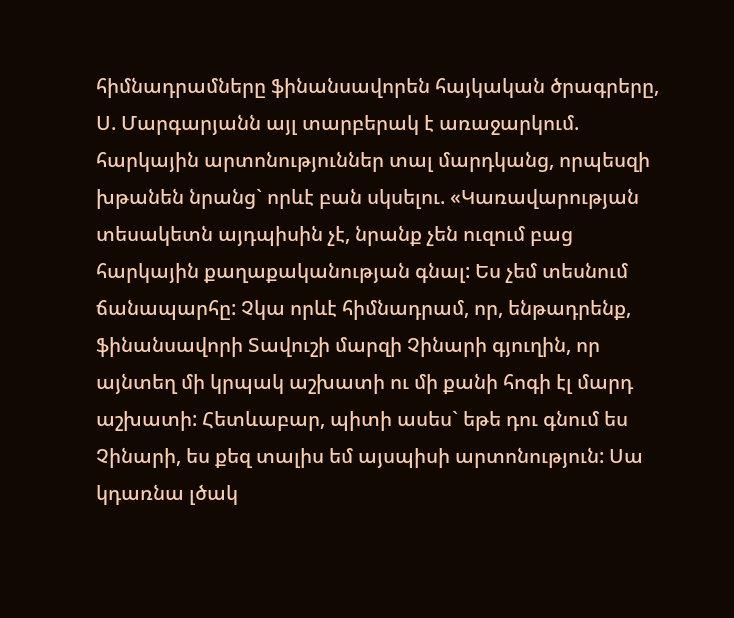հիմնադրամները ֆինանսավորեն հայկական ծրագրերը, Ս. Մարգարյանն այլ տարբերակ է առաջարկում. հարկային արտոնություններ տալ մարդկանց, որպեսզի խթանեն նրանց` որևէ բան սկսելու. «Կառավարության տեսակետն այդպիսին չէ, նրանք չեն ուզում բաց հարկային քաղաքականության գնալ: Ես չեմ տեսնում ճանապարհը: Չկա որևէ հիմնադրամ, որ, ենթադրենք, ֆինանսավորի Տավուշի մարզի Չինարի գյուղին, որ այնտեղ մի կրպակ աշխատի ու մի քանի հոգի էլ մարդ աշխատի: Հետևաբար, պիտի ասես` եթե դու գնում ես Չինարի, ես քեզ տալիս եմ այսպիսի արտոնություն: Սա կդառնա լծակ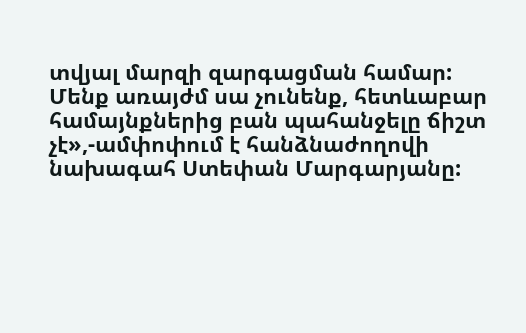տվյալ մարզի զարգացման համար: Մենք առայժմ սա չունենք, հետևաբար համայնքներից բան պահանջելը ճիշտ չէ»,-ամփոփում է հանձնաժողովի նախագահ Ստեփան Մարգարյանը: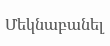Մեկնաբանել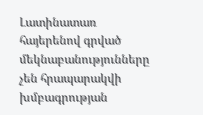Լատինատառ հայերենով գրված մեկնաբանությունները չեն հրապարակվի խմբագրության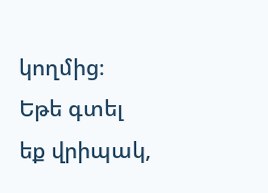կողմից։
Եթե գտել եք վրիպակ,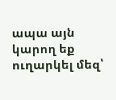ապա այն կարող եք ուղարկել մեզ՝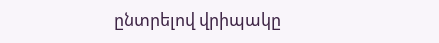ընտրելով վրիպակը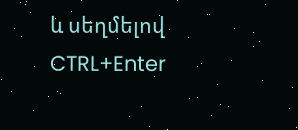և սեղմելով CTRL+Enter